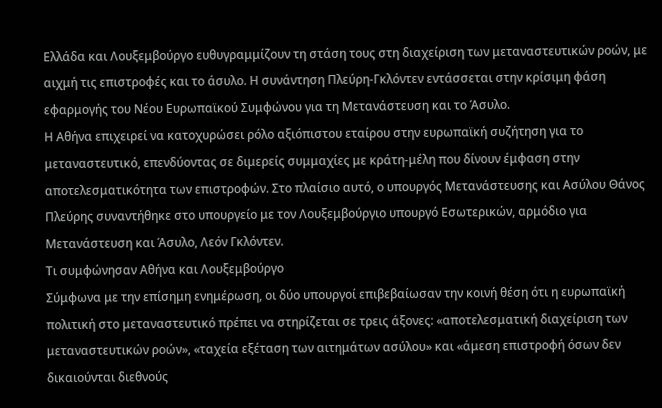Ελλάδα και Λουξεμβούργο ευθυγραμμίζουν τη στάση τους στη διαχείριση των μεταναστευτικών ροών, με αιχμή τις επιστροφές και το άσυλο. Η συνάντηση Πλεύρη-Γκλόντεν εντάσσεται στην κρίσιμη φάση εφαρμογής του Νέου Ευρωπαϊκού Συμφώνου για τη Μετανάστευση και το Άσυλο.
Η Αθήνα επιχειρεί να κατοχυρώσει ρόλο αξιόπιστου εταίρου στην ευρωπαϊκή συζήτηση για το μεταναστευτικό, επενδύοντας σε διμερείς συμμαχίες με κράτη-μέλη που δίνουν έμφαση στην αποτελεσματικότητα των επιστροφών. Στο πλαίσιο αυτό, ο υπουργός Μετανάστευσης και Ασύλου Θάνος Πλεύρης συναντήθηκε στο υπουργείο με τον Λουξεμβούργιο υπουργό Εσωτερικών, αρμόδιο για Μετανάστευση και Άσυλο, Λεόν Γκλόντεν.
Τι συμφώνησαν Αθήνα και Λουξεμβούργο
Σύμφωνα με την επίσημη ενημέρωση, οι δύο υπουργοί επιβεβαίωσαν την κοινή θέση ότι η ευρωπαϊκή πολιτική στο μεταναστευτικό πρέπει να στηρίζεται σε τρεις άξονες: «αποτελεσματική διαχείριση των μεταναστευτικών ροών», «ταχεία εξέταση των αιτημάτων ασύλου» και «άμεση επιστροφή όσων δεν δικαιούνται διεθνούς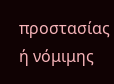προστασίας ή νόμιμης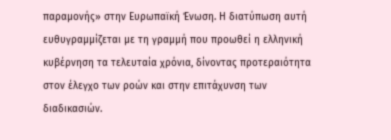παραμονής» στην Ευρωπαϊκή Ένωση. Η διατύπωση αυτή ευθυγραμμίζεται με τη γραμμή που προωθεί η ελληνική κυβέρνηση τα τελευταία χρόνια, δίνοντας προτεραιότητα στον έλεγχο των ροών και στην επιτάχυνση των διαδικασιών.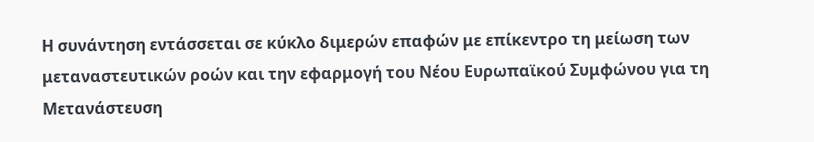Η συνάντηση εντάσσεται σε κύκλο διμερών επαφών με επίκεντρο τη μείωση των μεταναστευτικών ροών και την εφαρμογή του Νέου Ευρωπαϊκού Συμφώνου για τη Μετανάστευση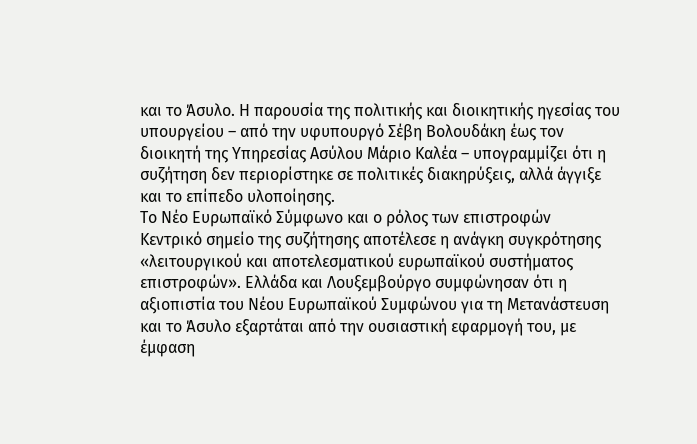και το Άσυλο. Η παρουσία της πολιτικής και διοικητικής ηγεσίας του υπουργείου – από την υφυπουργό Σέβη Βολουδάκη έως τον διοικητή της Υπηρεσίας Ασύλου Μάριο Καλέα – υπογραμμίζει ότι η συζήτηση δεν περιορίστηκε σε πολιτικές διακηρύξεις, αλλά άγγιξε και το επίπεδο υλοποίησης.
Το Νέο Ευρωπαϊκό Σύμφωνο και ο ρόλος των επιστροφών
Κεντρικό σημείο της συζήτησης αποτέλεσε η ανάγκη συγκρότησης «λειτουργικού και αποτελεσματικού ευρωπαϊκού συστήματος επιστροφών». Ελλάδα και Λουξεμβούργο συμφώνησαν ότι η αξιοπιστία του Νέου Ευρωπαϊκού Συμφώνου για τη Μετανάστευση και το Άσυλο εξαρτάται από την ουσιαστική εφαρμογή του, με έμφαση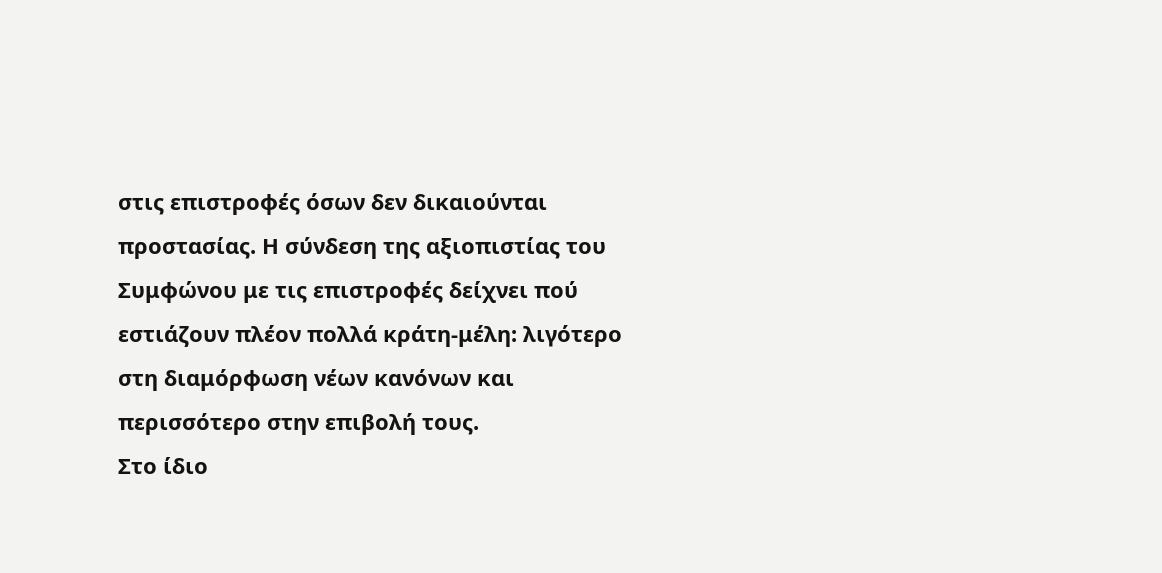στις επιστροφές όσων δεν δικαιούνται προστασίας. Η σύνδεση της αξιοπιστίας του Συμφώνου με τις επιστροφές δείχνει πού εστιάζουν πλέον πολλά κράτη-μέλη: λιγότερο στη διαμόρφωση νέων κανόνων και περισσότερο στην επιβολή τους.
Στο ίδιο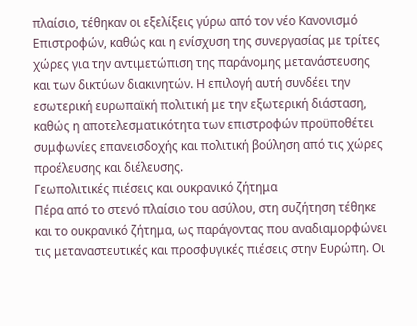πλαίσιο, τέθηκαν οι εξελίξεις γύρω από τον νέο Κανονισμό Επιστροφών, καθώς και η ενίσχυση της συνεργασίας με τρίτες χώρες για την αντιμετώπιση της παράνομης μετανάστευσης και των δικτύων διακινητών. Η επιλογή αυτή συνδέει την εσωτερική ευρωπαϊκή πολιτική με την εξωτερική διάσταση, καθώς η αποτελεσματικότητα των επιστροφών προϋποθέτει συμφωνίες επανεισδοχής και πολιτική βούληση από τις χώρες προέλευσης και διέλευσης.
Γεωπολιτικές πιέσεις και ουκρανικό ζήτημα
Πέρα από το στενό πλαίσιο του ασύλου, στη συζήτηση τέθηκε και το ουκρανικό ζήτημα, ως παράγοντας που αναδιαμορφώνει τις μεταναστευτικές και προσφυγικές πιέσεις στην Ευρώπη. Οι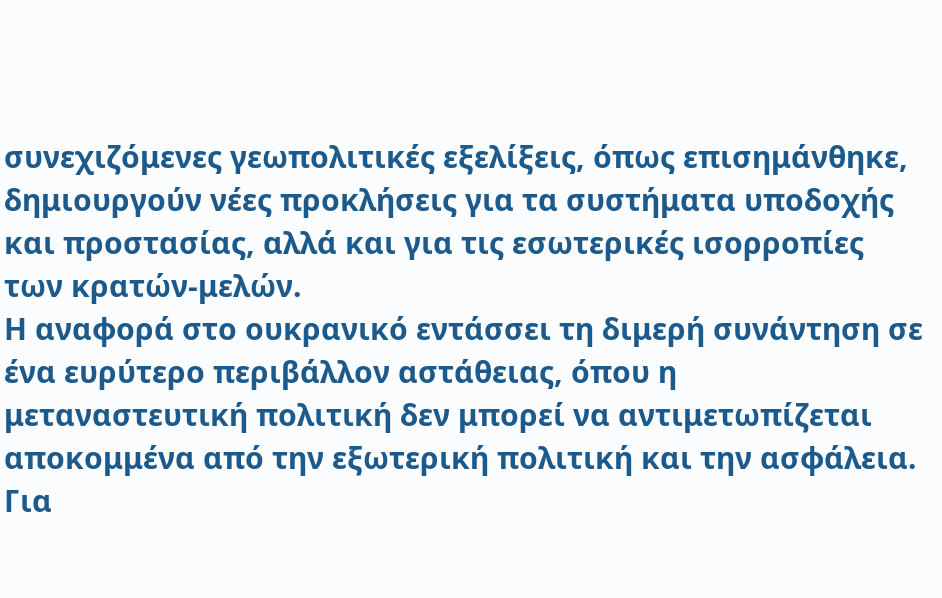συνεχιζόμενες γεωπολιτικές εξελίξεις, όπως επισημάνθηκε, δημιουργούν νέες προκλήσεις για τα συστήματα υποδοχής και προστασίας, αλλά και για τις εσωτερικές ισορροπίες των κρατών-μελών.
Η αναφορά στο ουκρανικό εντάσσει τη διμερή συνάντηση σε ένα ευρύτερο περιβάλλον αστάθειας, όπου η μεταναστευτική πολιτική δεν μπορεί να αντιμετωπίζεται αποκομμένα από την εξωτερική πολιτική και την ασφάλεια. Για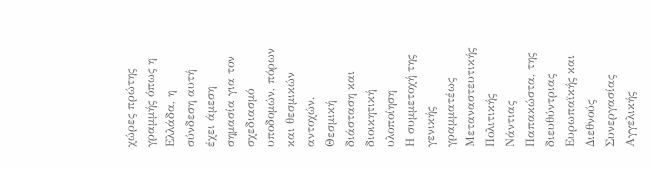χώρες πρώτης γραμμής όπως η Ελλάδα, η σύνδεση αυτή έχει άμεση σημασία για τον σχεδιασμό υποδομών, πόρων και θεσμικών αντοχών.
Θεσμική διάσταση και διοικητική υλοποίηση
Η συμμετοχή της γενικής γραμματέως Μεταναστευτικής Πολιτικής Νάντιας Παπακώστα, της διευθύντριας Ευρωπαϊκής και Διεθνούς Συνεργασίας Αγγελικής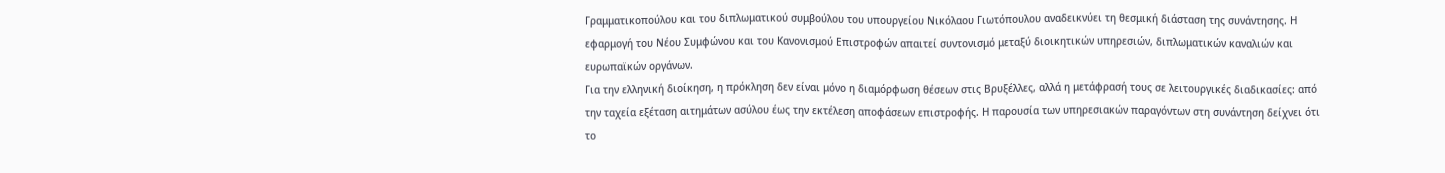Γραμματικοπούλου και του διπλωματικού συμβούλου του υπουργείου Νικόλαου Γιωτόπουλου αναδεικνύει τη θεσμική διάσταση της συνάντησης. Η εφαρμογή του Νέου Συμφώνου και του Κανονισμού Επιστροφών απαιτεί συντονισμό μεταξύ διοικητικών υπηρεσιών, διπλωματικών καναλιών και ευρωπαϊκών οργάνων.
Για την ελληνική διοίκηση, η πρόκληση δεν είναι μόνο η διαμόρφωση θέσεων στις Βρυξέλλες, αλλά η μετάφρασή τους σε λειτουργικές διαδικασίες: από την ταχεία εξέταση αιτημάτων ασύλου έως την εκτέλεση αποφάσεων επιστροφής. Η παρουσία των υπηρεσιακών παραγόντων στη συνάντηση δείχνει ότι το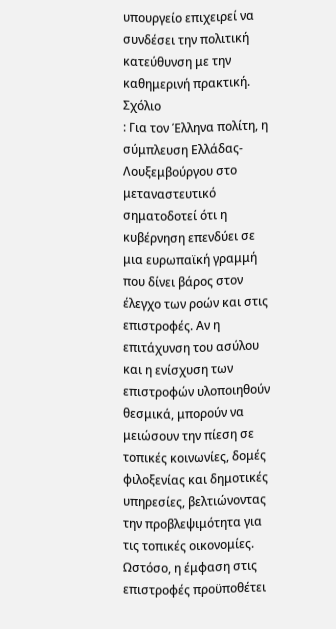υπουργείο επιχειρεί να συνδέσει την πολιτική κατεύθυνση με την καθημερινή πρακτική.
Σχόλιο
: Για τον Έλληνα πολίτη, η σύμπλευση Ελλάδας-Λουξεμβούργου στο μεταναστευτικό σηματοδοτεί ότι η κυβέρνηση επενδύει σε μια ευρωπαϊκή γραμμή που δίνει βάρος στον έλεγχο των ροών και στις επιστροφές. Αν η επιτάχυνση του ασύλου και η ενίσχυση των επιστροφών υλοποιηθούν θεσμικά, μπορούν να μειώσουν την πίεση σε τοπικές κοινωνίες, δομές φιλοξενίας και δημοτικές υπηρεσίες, βελτιώνοντας την προβλεψιμότητα για τις τοπικές οικονομίες. Ωστόσο, η έμφαση στις επιστροφές προϋποθέτει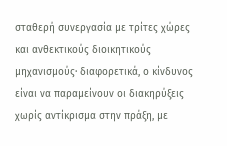σταθερή συνεργασία με τρίτες χώρες και ανθεκτικούς διοικητικούς μηχανισμούς· διαφορετικά, ο κίνδυνος είναι να παραμείνουν οι διακηρύξεις χωρίς αντίκρισμα στην πράξη, με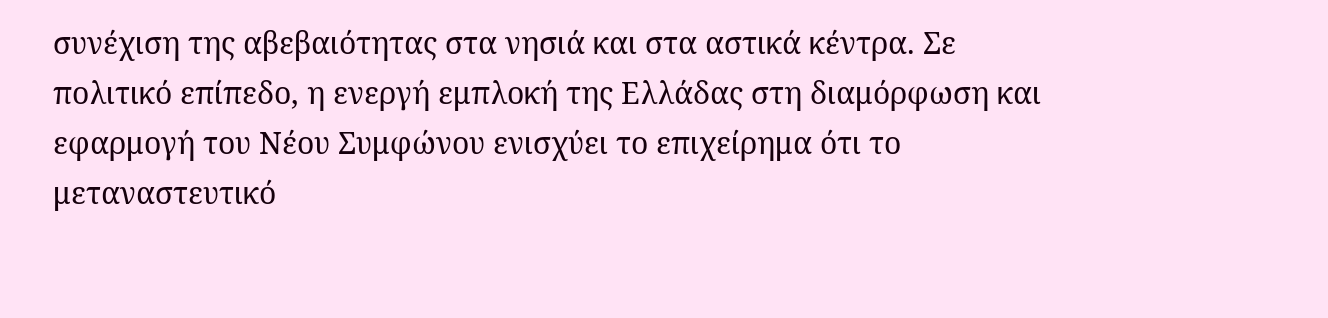συνέχιση της αβεβαιότητας στα νησιά και στα αστικά κέντρα. Σε πολιτικό επίπεδο, η ενεργή εμπλοκή της Ελλάδας στη διαμόρφωση και εφαρμογή του Νέου Συμφώνου ενισχύει το επιχείρημα ότι το μεταναστευτικό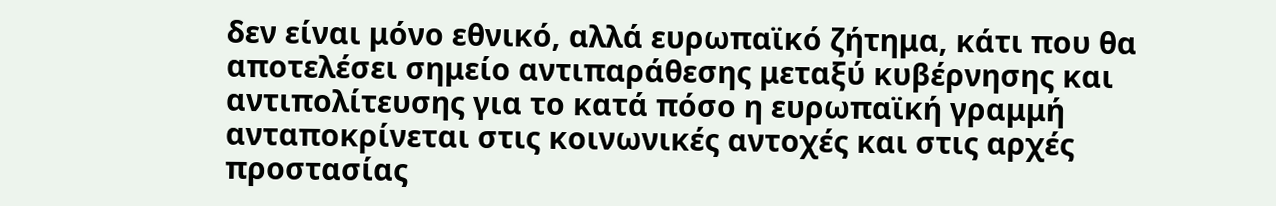δεν είναι μόνο εθνικό, αλλά ευρωπαϊκό ζήτημα, κάτι που θα αποτελέσει σημείο αντιπαράθεσης μεταξύ κυβέρνησης και αντιπολίτευσης για το κατά πόσο η ευρωπαϊκή γραμμή ανταποκρίνεται στις κοινωνικές αντοχές και στις αρχές προστασίας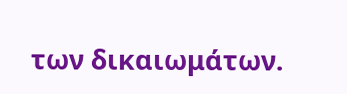των δικαιωμάτων.